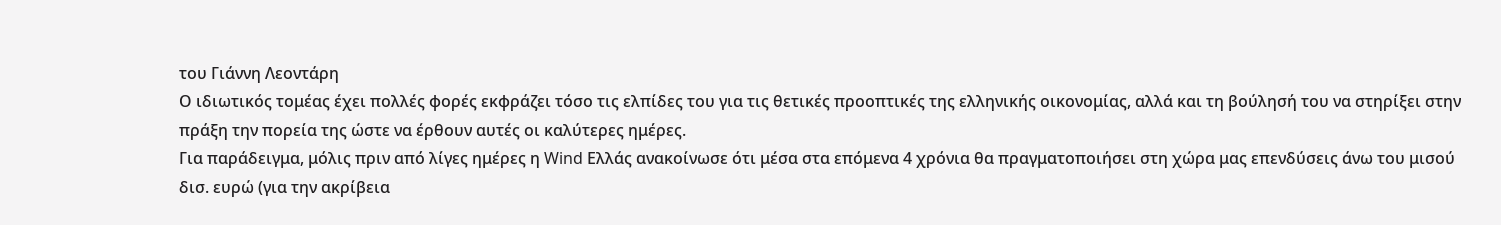του Γιάννη Λεοντάρη
Ο ιδιωτικός τομέας έχει πολλές φορές εκφράζει τόσο τις ελπίδες του για τις θετικές προοπτικές της ελληνικής οικονομίας, αλλά και τη βούλησή του να στηρίξει στην πράξη την πορεία της ώστε να έρθουν αυτές οι καλύτερες ημέρες.
Για παράδειγμα, μόλις πριν από λίγες ημέρες η Wind Ελλάς ανακοίνωσε ότι μέσα στα επόμενα 4 χρόνια θα πραγματοποιήσει στη χώρα μας επενδύσεις άνω του μισού δισ. ευρώ (για την ακρίβεια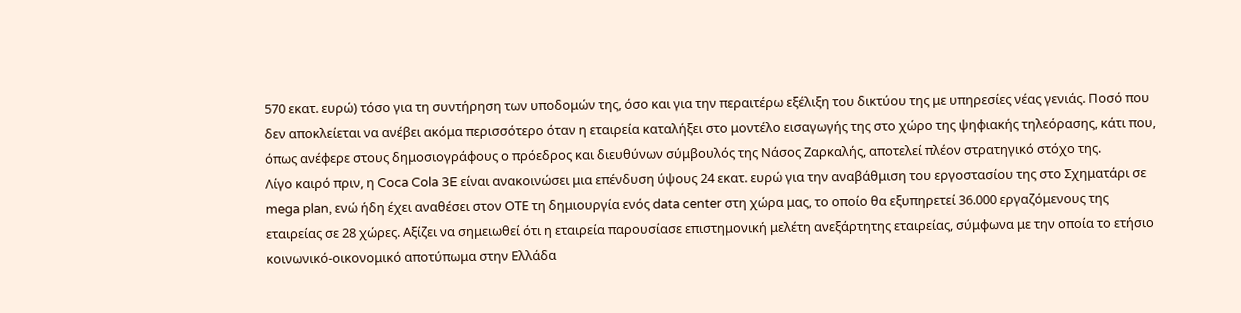570 εκατ. ευρώ) τόσο για τη συντήρηση των υποδομών της, όσο και για την περαιτέρω εξέλιξη του δικτύου της με υπηρεσίες νέας γενιάς. Ποσό που δεν αποκλείεται να ανέβει ακόμα περισσότερο όταν η εταιρεία καταλήξει στο μοντέλο εισαγωγής της στο χώρο της ψηφιακής τηλεόρασης, κάτι που, όπως ανέφερε στους δημοσιογράφους ο πρόεδρος και διευθύνων σύμβουλός της Νάσος Ζαρκαλής, αποτελεί πλέον στρατηγικό στόχο της.
Λίγο καιρό πριν, η Coca Cola 3E είναι ανακοινώσει μια επένδυση ύψους 24 εκατ. ευρώ για την αναβάθμιση του εργοστασίου της στο Σχηματάρι σε mega plan, ενώ ήδη έχει αναθέσει στον ΟΤΕ τη δημιουργία ενός data center στη χώρα μας, το οποίο θα εξυπηρετεί 36.000 εργαζόμενους της εταιρείας σε 28 χώρες. Αξίζει να σημειωθεί ότι η εταιρεία παρουσίασε επιστημονική μελέτη ανεξάρτητης εταιρείας, σύμφωνα με την οποία το ετήσιο κοινωνικό-οικονομικό αποτύπωμα στην Ελλάδα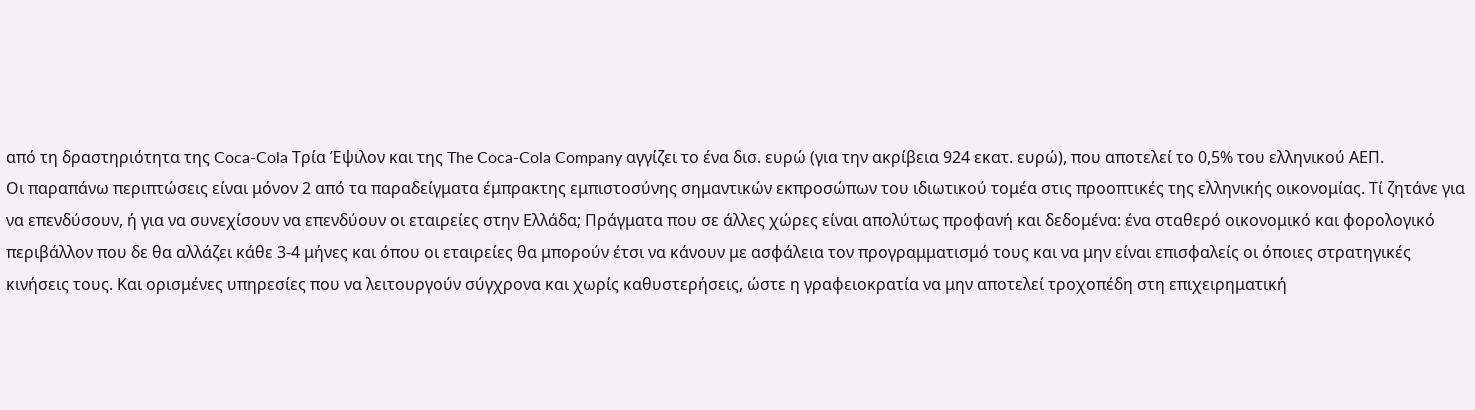από τη δραστηριότητα της Coca-Cola Τρία Έψιλον και της The Coca-Cola Company αγγίζει το ένα δισ. ευρώ (για την ακρίβεια 924 εκατ. ευρώ), που αποτελεί το 0,5% του ελληνικού ΑΕΠ.
Οι παραπάνω περιπτώσεις είναι μόνον 2 από τα παραδείγματα έμπρακτης εμπιστοσύνης σημαντικών εκπροσώπων του ιδιωτικού τομέα στις προοπτικές της ελληνικής οικονομίας. Τί ζητάνε για να επενδύσουν, ή για να συνεχίσουν να επενδύουν οι εταιρείες στην Ελλάδα; Πράγματα που σε άλλες χώρες είναι απολύτως προφανή και δεδομένα: ένα σταθερό οικονομικό και φορολογικό περιβάλλον που δε θα αλλάζει κάθε 3-4 μήνες και όπου οι εταιρείες θα μπορούν έτσι να κάνουν με ασφάλεια τον προγραμματισμό τους και να μην είναι επισφαλείς οι όποιες στρατηγικές κινήσεις τους. Και ορισμένες υπηρεσίες που να λειτουργούν σύγχρονα και χωρίς καθυστερήσεις, ώστε η γραφειοκρατία να μην αποτελεί τροχοπέδη στη επιχειρηματική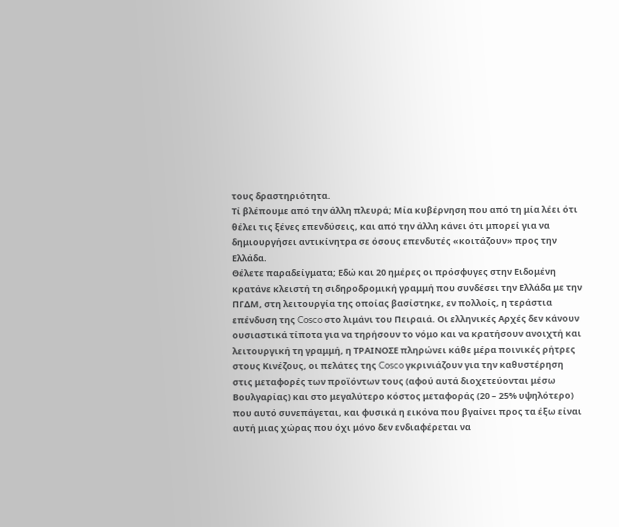τους δραστηριότητα.
Τί βλέπουμε από την άλλη πλευρά; Μία κυβέρνηση που από τη μία λέει ότι θέλει τις ξένες επενδύσεις, και από την άλλη κάνει ότι μπορεί για να δημιουργήσει αντικίνητρα σε όσους επενδυτές «κοιτάζουν» προς την Ελλάδα.
Θέλετε παραδείγματα; Εδώ και 20 ημέρες οι πρόσφυγες στην Ειδομένη κρατάνε κλειστή τη σιδηροδρομική γραμμή που συνδέσει την Ελλάδα με την ΠΓΔΜ, στη λειτουργία της οποίας βασίστηκε, εν πολλοίς, η τεράστια επένδυση της Cosco στο λιμάνι του Πειραιά. Οι ελληνικές Αρχές δεν κάνουν ουσιαστικά τίποτα για να τηρήσουν το νόμο και να κρατήσουν ανοιχτή και λειτουργική τη γραμμή, η ΤΡΑΙΝΟΣΕ πληρώνει κάθε μέρα ποινικές ρήτρες στους Κινέζους, οι πελάτες της Cosco γκρινιάζουν για την καθυστέρηση στις μεταφορές των προϊόντων τους (αφού αυτά διοχετεύονται μέσω Βουλγαρίας) και στο μεγαλύτερο κόστος μεταφοράς (20 – 25% υψηλότερο) που αυτό συνεπάγεται, και φυσικά η εικόνα που βγαίνει προς τα έξω είναι αυτή μιας χώρας που όχι μόνο δεν ενδιαφέρεται να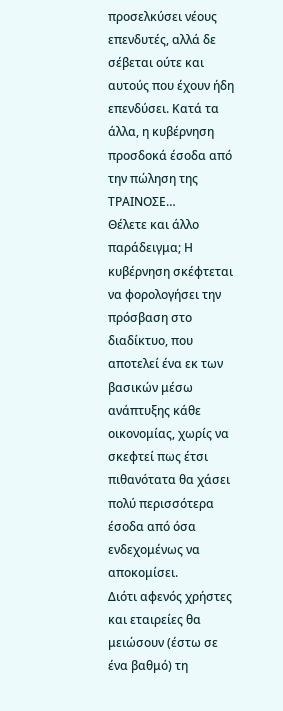προσελκύσει νέους επενδυτές, αλλά δε σέβεται ούτε και αυτούς που έχουν ήδη επενδύσει. Κατά τα άλλα, η κυβέρνηση προσδοκά έσοδα από την πώληση της ΤΡΑΙΝΟΣΕ…
Θέλετε και άλλο παράδειγμα; Η κυβέρνηση σκέφτεται να φορολογήσει την πρόσβαση στο διαδίκτυο, που αποτελεί ένα εκ των βασικών μέσω ανάπτυξης κάθε οικονομίας, χωρίς να σκεφτεί πως έτσι πιθανότατα θα χάσει πολύ περισσότερα έσοδα από όσα ενδεχομένως να αποκομίσει.
Διότι αφενός χρήστες και εταιρείες θα μειώσουν (έστω σε ένα βαθμό) τη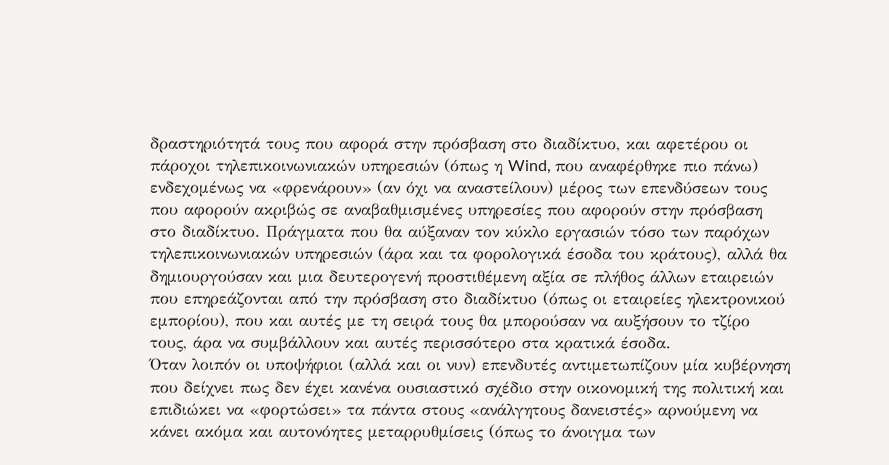δραστηριότητά τους που αφορά στην πρόσβαση στο διαδίκτυο, και αφετέρου οι πάροχοι τηλεπικοινωνιακών υπηρεσιών (όπως η Wind, που αναφέρθηκε πιο πάνω) ενδεχομένως να «φρενάρουν» (αν όχι να αναστείλουν) μέρος των επενδύσεων τους που αφορούν ακριβώς σε αναβαθμισμένες υπηρεσίες που αφορούν στην πρόσβαση στο διαδίκτυο. Πράγματα που θα αύξαναν τον κύκλο εργασιών τόσο των παρόχων τηλεπικοινωνιακών υπηρεσιών (άρα και τα φορολογικά έσοδα του κράτους), αλλά θα δημιουργούσαν και μια δευτερογενή προστιθέμενη αξία σε πλήθος άλλων εταιρειών που επηρεάζονται από την πρόσβαση στο διαδίκτυο (όπως οι εταιρείες ηλεκτρονικού εμπορίου), που και αυτές με τη σειρά τους θα μπορούσαν να αυξήσουν το τζίρο τους, άρα να συμβάλλουν και αυτές περισσότερο στα κρατικά έσοδα.
Όταν λοιπόν οι υποψήφιοι (αλλά και οι νυν) επενδυτές αντιμετωπίζουν μία κυβέρνηση που δείχνει πως δεν έχει κανένα ουσιαστικό σχέδιο στην οικονομική της πολιτική και επιδιώκει να «φορτώσει» τα πάντα στους «ανάλγητους δανειστές» αρνούμενη να κάνει ακόμα και αυτονόητες μεταρρυθμίσεις (όπως το άνοιγμα των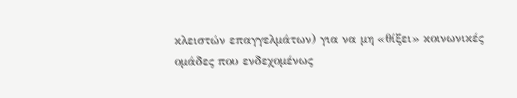κλειστών επαγγελμάτων) για να μη «θίξει» κοινωνικές ομάδες που ενδεχομένως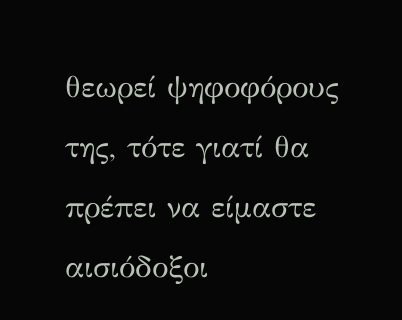θεωρεί ψηφοφόρους της, τότε γιατί θα πρέπει να είμαστε αισιόδοξοι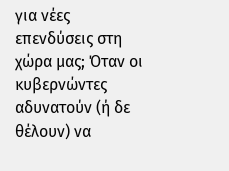για νέες επενδύσεις στη χώρα μας; Όταν οι κυβερνώντες αδυνατούν (ή δε θέλουν) να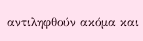αντιληφθούν ακόμα και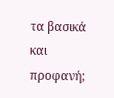τα βασικά και προφανή;